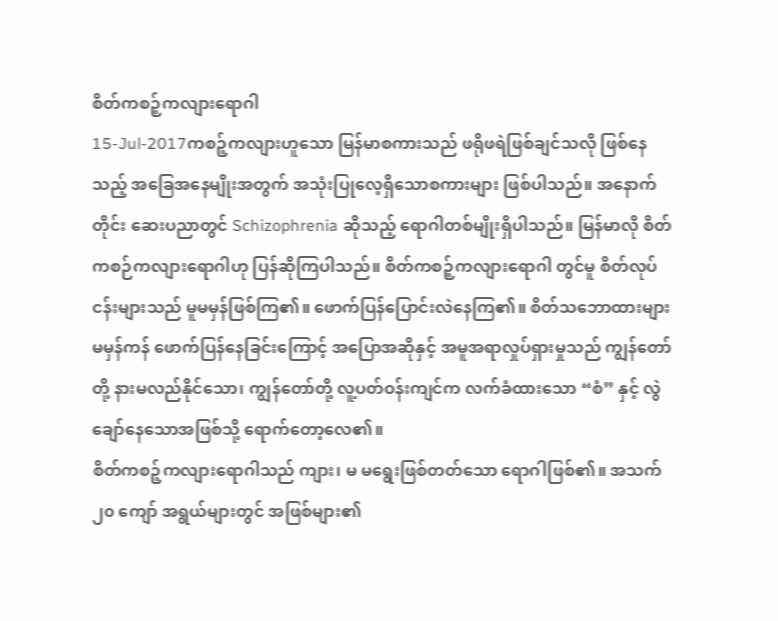စိတ်ကစဉ့်ကလျားရောဂါ
15-Jul-2017ကစဉ့်ကလျားဟူသော မြန်မာစကားသည် ဖရိုဖရဲဖြစ်ချင်သလို ဖြစ်နေသည့် အခြေအနေမျိုးအတွက် အသုံးပြုလေ့ရှိသောစကားများ ဖြစ်ပါသည်။ အနောက်တိုင်း ဆေးပညာတွင် Schizophrenia ဆိုသည့် ရောဂါတစ်မျိုးရှိပါသည်။ မြန်မာလို စိတ်ကစဉ်ကလျားရောဂါဟု ပြန်ဆိုကြပါသည်။ စိတ်ကစဉ့်ကလျားရောဂါ တွင်မူ စိတ်လုပ်ငန်းများသည် မူမမှန်ဖြစ်ကြ၏။ ဖောက်ပြန်ပြောင်းလဲနေကြ၏။ စိတ်သဘောထားများ မမှန်ကန် ဖောက်ပြန်နေခြင်းကြောင့် အပြောအဆိုနှင့် အမူအရာလှုပ်ရှားမှုသည် ကျွန်တော်တို့ နားမလည်နိုင်သော၊ ကျွန်တော်တို့ လူ့ပတ်ဝန်းကျင်က လက်ခံထားသော “စံ” နှင့် လွဲချော်နေသောအဖြစ်သို့ ရောက်တော့လေ၏။
စိတ်ကစဉ့်ကလျားရောဂါသည် ကျား၊ မ မရွေးဖြစ်တတ်သော ရောဂါဖြစ်၏။ အသက် ၂၀ ကျော် အရွယ်များတွင် အဖြစ်များ၏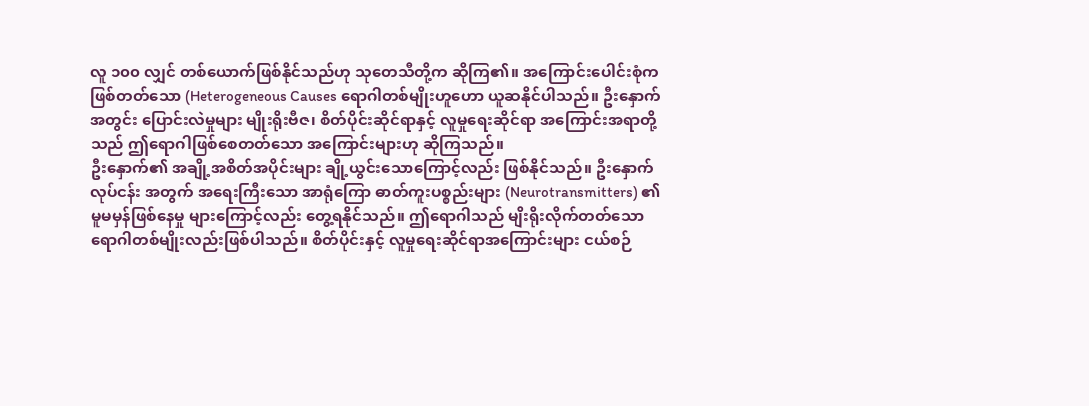လူ ၁၀၀ လျှင် တစ်ယောက်ဖြစ်နိုင်သည်ဟု သုတေသီတို့က ဆိုကြ၏။ အကြောင်းပေါင်းစုံကဖြစ်တတ်သော (Heterogeneous Causes ရောဂါတစ်မျိုးဟူဟော ယူဆနိုင်ပါသည်။ ဦးနှောက်အတွင်း ပြောင်းလဲမှုများ မျိုးရိုးဗီဇ၊ စိတ်ပိုင်းဆိုင်ရာနှင့် လူမှုရေးဆိုင်ရာ အကြောင်းအရာတို့သည် ဤရောဂါဖြစ်စေတတ်သော အကြောင်းများဟု ဆိုကြသည်။
ဦးနှောက်၏ အချို့အစိတ်အပိုင်းများ ချို့ယွင်းသောကြောင့်လည်း ဖြစ်နိုင်သည်။ ဦးနှောက်လုပ်ငန်း အတွက် အရေးကြီးသော အာရုံကြော ဓာတ်ကူးပစ္စည်းများ (Neurotransmitters) ၏ မူမမှန်ဖြစ်နေမှု များကြောင့်လည်း တွေ့ရနိုင်သည်။ ဤရောဂါသည် မျိးရိုးလိုက်တတ်သော ရောဂါတစ်မျိုးလည်းဖြစ်ပါသည်။ စိတ်ပိုင်းနှင့် လူမှုရေးဆိုင်ရာအကြောင်းများ ငယ်စဉ်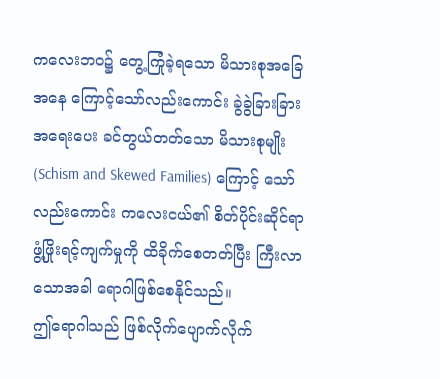ကလေးဘဝ၌ တွေ့ကြုံခဲ့ရသော မိသားစုအခြေအနေ ကြောင့်သော်လည်းကောင်း ခွဲခွဲခြားခြား အရေးပေး ခင်တွယ်တတ်သော မိသားစုမျိုး (Schism and Skewed Families) ကြောင့် သော်လည်းကောင်း ကလေးငယ်၏ စိတ်ပိုင်းဆိုင်ရာ ဖွံ့ဖြိုးရင့်ကျက်မှုကို ထိခိုက်စေတတ်ပြီး ကြီးလာသောအခါ ရောဂါဖြစ်စေနိုင်သည်။
ဤရောဂါသည် ဖြစ်လိုက်ပျောက်လိုက်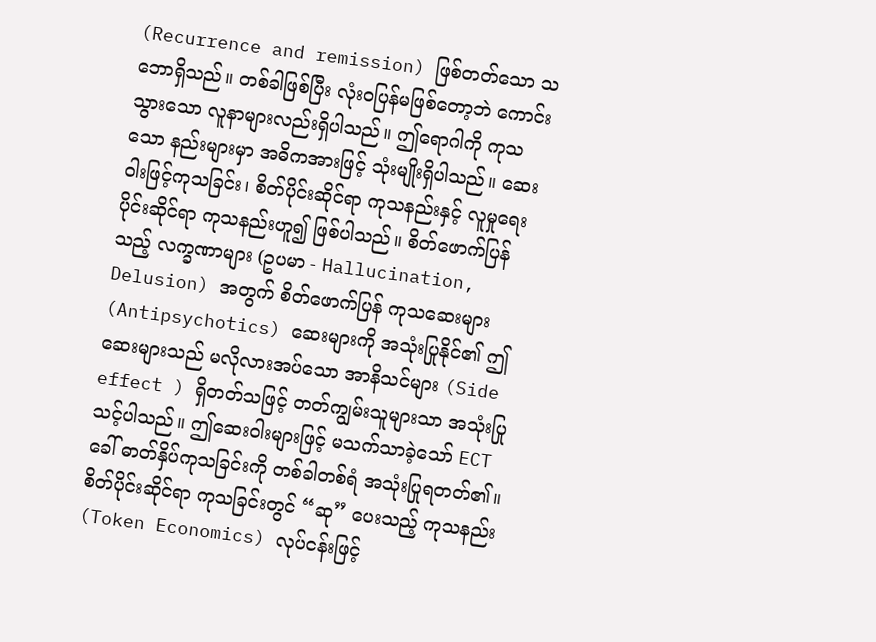(Recurrence and remission) ဖြစ်တတ်သော သဘောရှိသည်။ တစ်ခါဖြစ်ပြီး လုံးဝပြန်မဖြစ်တော့ဘဲ ကောင်းသွားသော လူနာများလည်းရှိပါသည်။ ဤရောဂါကို ကုသသော နည်းများမှာ အဓိကအားဖြင့် သုံးမျိုးရှိပါသည်။ ဆေးဝါးဖြင့်ကုသခြင်း၊ စိတ်ပိုင်းဆိုင်ရာ ကုသနည်းနှင့် လူမှုရေးပိုင်းဆိုင်ရာ ကုသနည်းဟူ၍ ဖြစ်ပါသည်။ စိတ်ဖောက်ပြန်သည့် လက္ခဏာများ (ဥပမာ - Hallucination, Delusion) အတွက် စိတ်ဖောက်ပြန် ကုသဆေးများ (Antipsychotics) ဆေးများကို အသုံးပြုနိုင်၏ ဤဆေးများသည် မလိုလားအပ်သော အာနိသင်များ (Side effect ) ရှိတတ်သဖြင့် တတ်ကျွမ်းသူများသာ အသုံးပြုသင့်ပါသည်။ ဤဆေးဝါးများဖြင့် မသက်သာခဲ့သော် ECT ခေါ် ဓာတ်နှိပ်ကုသခြင်းကို တစ်ခါတစ်ရံ အသုံးပြုရတတ်၏။
စိတ်ပိုင်းဆိုင်ရာ ကုသခြင်းတွင် “ဆု” ပေးသည့် ကုသနည်း (Token Economics) လုပ်ငန်းဖြင့်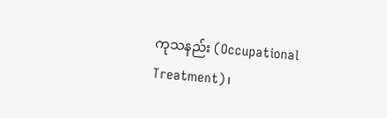ကုသနည်း (Occupational Treatment)၊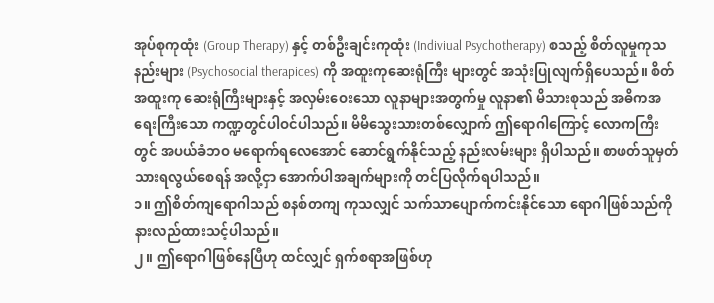အုပ်စုကုထုံး (Group Therapy) နှင့် တစ်ဦးချင်းကုထုံး (Indiviual Psychotherapy) စသည့် စိတ်လူမှုကုသနည်းများ (Psychosocial therapices) ကို အထူးကုဆေးရုံကြီး များတွင် အသုံးပြုလျက်ရှိပေသည်။ စိတ်အထူးကု ဆေးရုံကြီးများနှင့် အလှမ်းဝေးသော လူနာများအတွက်မှု လူနာ၏ မိသားစုသည် အဓိကအရေးကြီးသော ကဏ္ဍတွင်ပါဝင်ပါသည်။ မိမိသွေးသားတစ်လျှောက် ဤရောဂါကြောင့် လောကကြီးတွင် အပယ်ခံဘဝ မရောက်ရလေအောင် ဆောင်ရွက်နိုင်သည့် နည်းလမ်းများ ရှိပါသည်။ စာဖတ်သူမှတ်သားရလွယ်စေရန် အလို့ငှာ အောက်ပါအချက်များကို တင်ပြလိုက်ရပါသည်။
၁။ ဤစိတ်ကျရောဂါသည် စနစ်တကျ ကုသလျှင် သက်သာပျောက်ကင်းနိုင်သော ရောဂါဖြစ်သည်ကို နားလည်ထားသင့်ပါသည်။
၂။ ဤရောဂါဖြစ်နေပြီဟု ထင်လျှင် ရှက်စရာအဖြစ်ဟု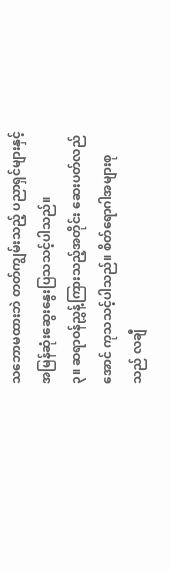သဘောမထားဘဲ တတ်ကျွမ်းသည့် ပညာရှင်များနှင့် အမြန်ဆုံးဆွေးနွေးပြသသင့်ပါသည်။
၃။ ဆရာဝန်ညွှန့်ကြားသည့်အတိုင်း ဆေးပတ်လည်အောင် ကုသသင့်ပါသည်။ စိတ်ရောဂါအများစုသည် လချီ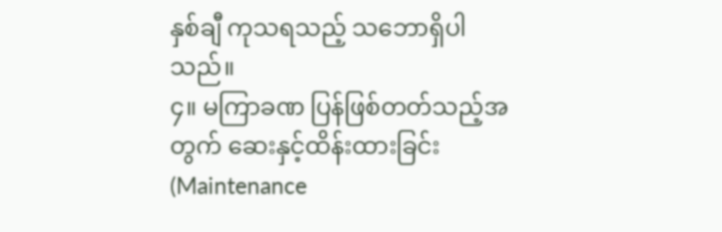နှစ်ချီ ကုသရသည့် သဘောရှိပါသည်။
၄။ မကြာခဏ ပြန်ဖြစ်တတ်သည့်အတွက် ဆေးနှင့်ထိန်းထားခြင်း (Maintenance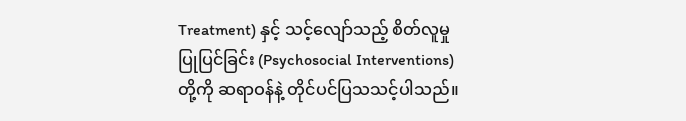Treatment) နှင့် သင့်လျော်သည့် စိတ်လူမှုပြုပြင်ခြင်း (Psychosocial Interventions) တို့ကို ဆရာဝန်နဲ့ တိုင်ပင်ပြသသင့်ပါသည်။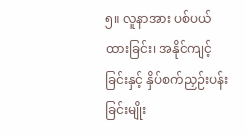၅။ လူနာအား ပစ်ပယ်ထားခြင်း၊ အနိုင်ကျင့်ခြင်းနှင့် နှိပ်စက်ညှဉ်းပန်းခြင်းမျိုး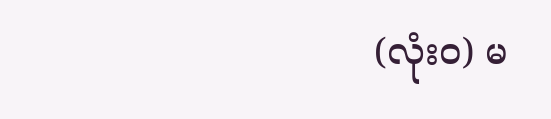(လုံးဝ) မ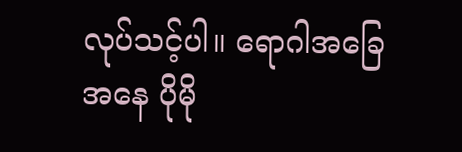လုပ်သင့်ပါ။ ရောဂါအခြေအနေ ပိုမို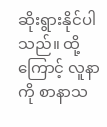ဆိုးရွားနိုင်ပါသည်။ ထို့ကြောင့် လူနာကို စာနာသ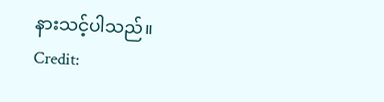နားသင့်ပါသည်။
Credit: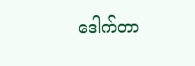ဒေါက်တာ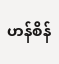ဟန်စိန်